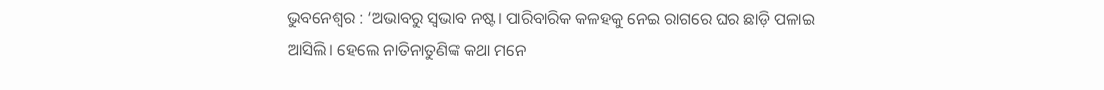ଭୁବନେଶ୍ବର : ‘ଅଭାବରୁ ସ୍ବଭାବ ନଷ୍ଟ। ପାରିବାରିକ କଳହକୁ ନେଇ ରାଗରେ ଘର ଛାଡ଼ି ପଳାଇ ଆସିଲି। ହେଲେ ନାତିନାତୁଣିଙ୍କ କଥା ମନେ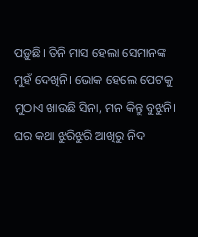ପଡ଼ୁଛି। ତିନି ମାସ ହେଲା ସେମାନଙ୍କ ମୁହଁ ଦେଖିନି। ଭୋକ ହେଲେ ପେଟକୁ ମୁଠାଏ ଖାଉଛି ସିନା, ମନ କିନ୍ତୁ ବୁଝୁନି। ଘର କଥା ଝୁରିଝୁରି ଆଖିରୁ ନିଦ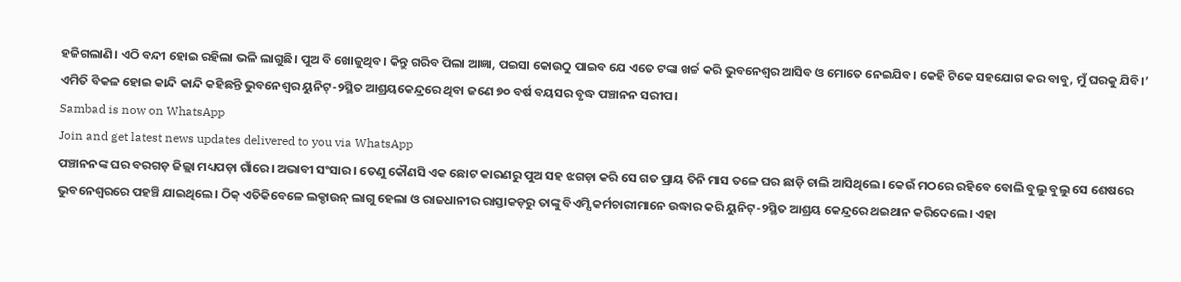ହଜିଗଲାଣି। ଏଠି ବନ୍ଦୀ ହୋଇ ରହିଲା ଭଳି ଲାଗୁଛି। ପୁଅ ବି ଖୋଜୁଥିବ। କିନ୍ତୁ ଗରିବ ପିଲା ଆଜ୍ଞା, ପଇସା କୋଉଠୁ ପାଇବ ଯେ ଏତେ ଟଙ୍କା ଖର୍ଚ୍ଚ କରି ଭୁବନେଶ୍ବର ଆସିବ ଓ ମୋତେ ନେଇଯିବ। କେହି ଟିକେ ସହଯୋଗ କର ବାବୁ, ମୁଁ ଘରକୁ ଯିବି।’ ଏମିତି ବିକଳ ହୋଇ କାନ୍ଦି କାନ୍ଦି କହିଛନ୍ତି ଭୁବନେଶ୍ବର ୟୁନିଟ୍-୨ସ୍ଥିତ ଆଶ୍ରୟକେନ୍ଦ୍ରରେ ଥିବା ଜଣେ ୭୦ ବର୍ଷ ବୟସର ବୃଦ୍ଧ ପଞ୍ଚାନନ ସରୀପ।
Sambad is now on WhatsApp
Join and get latest news updates delivered to you via WhatsApp
ପଞ୍ଚାନନଙ୍କ ଘର ବରଗଡ଼ ଜିଲ୍ଲା ମଧ୍ୟପଡ଼ା ଗାଁରେ। ଅଭାବୀ ସଂସାର। ତେଣୁ କୌଣସି ଏକ ଛୋଟ କାରଣରୁ ପୁଅ ସହ ଝଗଡ଼ା କରି ସେ ଗତ ପ୍ରାୟ ତିନି ମାସ ତଳେ ଘର ଛାଡ଼ି ଚାଲି ଆସିଥିଲେ। କେଉଁ ମଠରେ ରହିବେ ବୋଲି ବୁଲୁ ବୁଲୁ ସେ ଶେଷରେ ଭୁବନେଶ୍ବରରେ ପହଞ୍ଚି ଯାଇଥିଲେ। ଠିକ୍ ଏତିକିବେଳେ ଲକ୍ଡାଉନ୍ ଲାଗୁ ହେଲା ଓ ରାଜଧାନୀର ରାସ୍ତାକଡ଼ରୁ ତାଙ୍କୁ ବିଏମ୍ସି କର୍ମଚାରୀମାନେ ଉଦ୍ଧାର କରି ୟୁନିଟ୍-୨ସ୍ଥିତ ଆଶ୍ରୟ କେନ୍ଦ୍ରରେ ଥଇଥାନ କରିଦେଲେ। ଏହା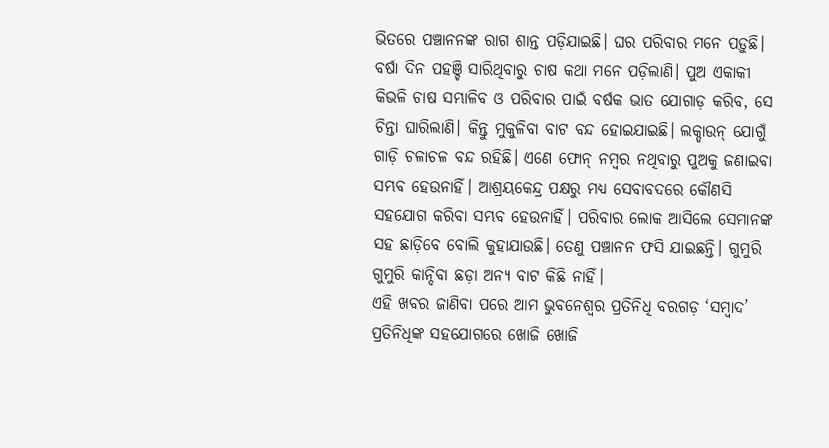ଭିତରେ ପଞ୍ଚାନନଙ୍କ ରାଗ ଶାନ୍ତ ପଡ଼ିଯାଇଛି। ଘର ପରିବାର ମନେ ପଡ଼ୁଛି। ବର୍ଷା ଦିନ ପହଞ୍ଚି ସାରିଥିବାରୁ ଚାଷ କଥା ମନେ ପଡ଼ିଲାଣି। ପୁଅ ଏକାକୀ କିଭଳି ଚାଷ ସମ୍ଭାଳିବ ଓ ପରିବାର ପାଇଁ ବର୍ଷକ ଭାତ ଯୋଗାଡ଼ କରିବ, ସେ ଚିନ୍ତା ଘାରିଲାଣି। କିନ୍ତୁ ମୁକୁଳିବା ବାଟ ବନ୍ଦ ହୋଇଯାଇଛି। ଲକ୍ଡାଉନ୍ ଯୋଗୁଁ ଗାଡ଼ି ଚଳାଚଳ ବନ୍ଦ ରହିଛି। ଏଣେ ଫୋନ୍ ନମ୍ବର ନଥିବାରୁ ପୁଅକୁ ଜଣାଇବା ସମ୍ଭବ ହେଉନାହିଁ। ଆଶ୍ରୟକେନ୍ଦ୍ର ପକ୍ଷରୁ ମଧ୍ୟ ସେବାବଦରେ କୌଣସି ସହଯୋଗ କରିବା ସମ୍ଭବ ହେଉନାହିଁ। ପରିବାର ଲୋକ ଆସିଲେ ସେମାନଙ୍କ ସହ ଛାଡ଼ିବେ ବୋଲି କୁହାଯାଉଛି। ତେଣୁ ପଞ୍ଚାନନ ଫସି ଯାଇଛନ୍ତି। ଗୁମୁରି ଗୁମୁରି କାନ୍ଦିବା ଛଡ଼ା ଅନ୍ୟ ବାଟ କିଛି ନାହିଁ।
ଏହି ଖବର ଜାଣିବା ପରେ ଆମ ଭୁବନେଶ୍ବର ପ୍ରତିନିଧି ବରଗଡ଼ ‘ସମ୍ବାଦ’ ପ୍ରତିନିଧିଙ୍କ ସହଯୋଗରେ ଖୋଜି ଖୋଜି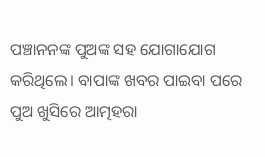ପଞ୍ଚାନନଙ୍କ ପୁଅଙ୍କ ସହ ଯୋଗାଯୋଗ କରିଥିଲେ। ବାପାଙ୍କ ଖବର ପାଇବା ପରେ ପୁଅ ଖୁସିରେ ଆତ୍ମହରା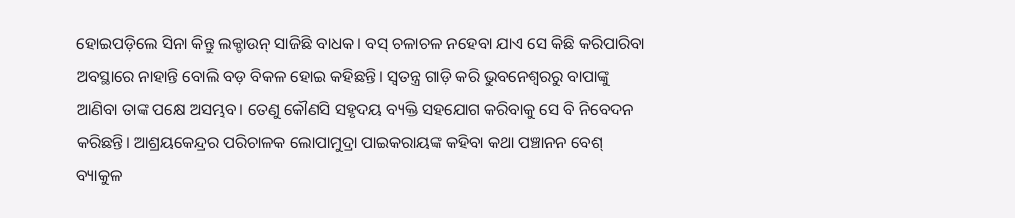ହୋଇପଡ଼ିଲେ ସିନା କିନ୍ତୁ ଲକ୍ଡାଉନ୍ ସାଜିଛି ବାଧକ। ବସ୍ ଚଳାଚଳ ନହେବା ଯାଏ ସେ କିଛି କରିପାରିବା ଅବସ୍ଥାରେ ନାହାନ୍ତି ବୋଲି ବଡ଼ ବିକଳ ହୋଇ କହିଛନ୍ତି। ସ୍ବତନ୍ତ୍ର ଗାଡ଼ି କରି ଭୁବନେଶ୍ବରରୁ ବାପାଙ୍କୁ ଆଣିବା ତାଙ୍କ ପକ୍ଷେ ଅସମ୍ଭବ। ତେଣୁ କୌଣସି ସହୃଦୟ ବ୍ୟକ୍ତି ସହଯୋଗ କରିବାକୁ ସେ ବି ନିବେଦନ କରିଛନ୍ତି। ଆଶ୍ରୟକେନ୍ଦ୍ରର ପରିଚାଳକ ଲୋପାମୁଦ୍ରା ପାଇକରାୟଙ୍କ କହିବା କଥା ପଞ୍ଚାନନ ବେଶ୍ ବ୍ୟାକୁଳ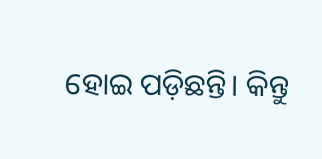ହୋଇ ପଡ଼ିଛନ୍ତି। କିନ୍ତୁ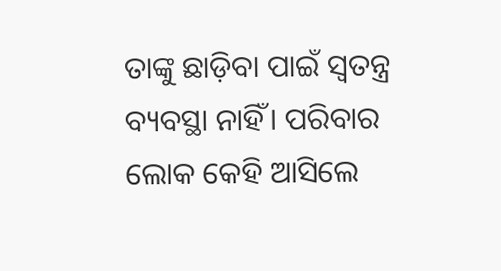ତାଙ୍କୁ ଛାଡ଼ିବା ପାଇଁ ସ୍ବତନ୍ତ୍ର ବ୍ୟବସ୍ଥା ନାହିଁ। ପରିବାର ଲୋକ କେହି ଆସିଲେ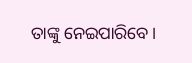ତାଙ୍କୁ ନେଇପାରିବେ।